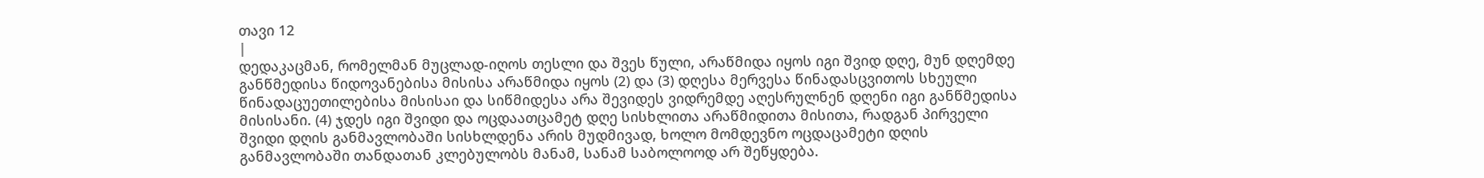თავი 12
|
დედაკაცმან, რომელმან მუცლად-იღოს თესლი და შვეს წული, არაწმიდა იყოს იგი შვიდ დღე, მუნ დღემდე განწმედისა წიდოვანებისა მისისა არაწმიდა იყოს (2) და (3) დღესა მერვესა წინადასცვითოს სხეული წინადაცუეთილებისა მისისაი და სიწმიდესა არა შევიდეს ვიდრემდე აღესრულნენ დღენი იგი განწმედისა მისისანი. (4) ჯდეს იგი შვიდი და ოცდაათცამეტ დღე სისხლითა არაწმიდითა მისითა, რადგან პირველი შვიდი დღის განმავლობაში სისხლდენა არის მუდმივად, ხოლო მომდევნო ოცდაცამეტი დღის განმავლობაში თანდათან კლებულობს მანამ, სანამ საბოლოოდ არ შეწყდება.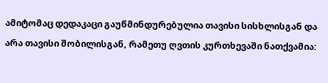ამიტომაც დედაკაცი გაუწმინდურებულია თავისი სისხლისგან და არა თავისი შობილისგან, რამეთუ ღვთის კურთხევაში ნათქვამია: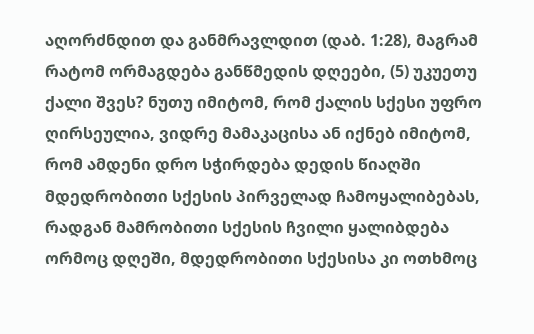აღორძნდით და განმრავლდით (დაბ. 1:28), მაგრამ რატომ ორმაგდება განწმედის დღეები, (5) უკუეთუ ქალი შვეს? ნუთუ იმიტომ, რომ ქალის სქესი უფრო ღირსეულია, ვიდრე მამაკაცისა ან იქნებ იმიტომ, რომ ამდენი დრო სჭირდება დედის წიაღში მდედრობითი სქესის პირველად ჩამოყალიბებას, რადგან მამრობითი სქესის ჩვილი ყალიბდება ორმოც დღეში, მდედრობითი სქესისა კი ოთხმოც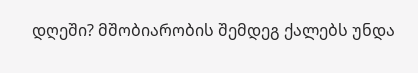დღეში? მშობიარობის შემდეგ ქალებს უნდა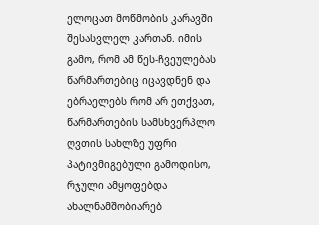ელოცათ მოწმობის კარავში შესასვლელ კართან. იმის გამო, რომ ამ წეს-ჩვეულებას წარმართებიც იცავდნენ და ებრაელებს რომ არ ეთქვათ, წარმართების სამსხვერპლო ღვთის სახლზე უფრი პატივმიგებული გამოდისო, რჯული ამყოფებდა ახალნამშობიარებ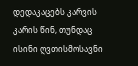დედაკაცებს კარვის კარის წინ, თუნდაც ისინი ღვთისმოსავნი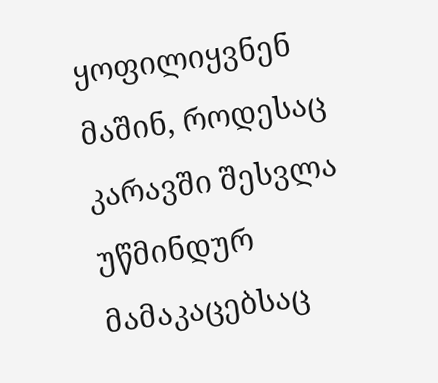ყოფილიყვნენ მაშინ, როდესაც კარავში შესვლა უწმინდურ მამაკაცებსაც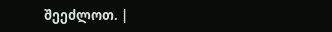შეეძლოთ. |